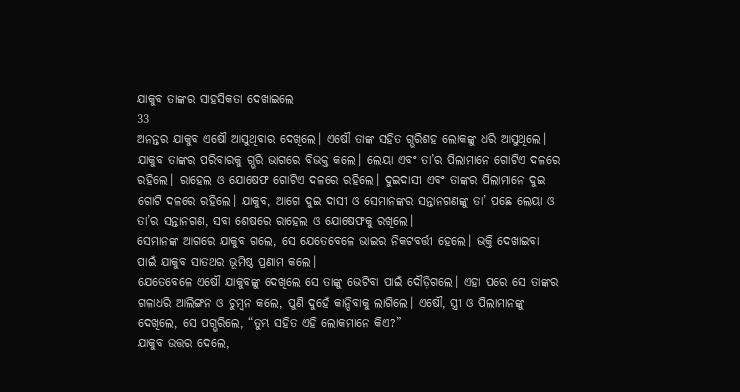ଯାକୁବ ତାଙ୍କର ସାହସିକତା ଦେଖାଇଲେ
33
ଅନନ୍ତର ଯାକୁବ ଏଷୌ ଆସୁଥିବାର ଦେଖିଲେ। ଏଷୌ ତାଙ୍କ ସହିତ ଗ୍ଭରିଶହ ଲୋକଙ୍କୁ ଧରି ଆସୁଥିଲେ। ଯାକୁବ ତାଙ୍କର ପରିବାରକୁ ଗ୍ଭରି ଭାଗରେ ବିଭକ୍ତ କଲେ। ଲେୟା ଏବଂ ତା’ର ପିଲାମାନେ ଗୋଟିଏ ଦଳରେ ରହିଲେ। ରାହେଲ ଓ ଯୋଷେଫ ଗୋଟିଏ ଦଳରେ ରହିଲେ। ଦୁଇଦାସୀ ଏବଂ ତାଙ୍କର ପିଲାମାନେ ଦୁଇ ଗୋଟି ଦଳରେ ରହିଲେ। ଯାକୁବ, ଆଗେ ଦୁଇ ଦାସୀ ଓ ସେମାନଙ୍କର ସନ୍ତାନଗଣଙ୍କୁ ତା’ ପଛେ ଲେୟା ଓ ତା’ର ସନ୍ତାନଗଣ, ସବା ଶେଷରେ ରାହେଲ ଓ ଯୋଷେଫକୁ ରଖିଲେ।
ସେମାନଙ୍କ ଆଗରେ ଯାକୁବ ଗଲେ, ସେ ଯେତେବେଳେ ଭାଇର ନିକଟବର୍ତ୍ତୀ ହେଲେ। ଭକ୍ତି ଦେଖାଇବା ପାଇଁ ଯାକୁବ ସାତଥର ଭୂମିଷ୍ଠ ପ୍ରଣାମ କଲେ।
ଯେତେବେଳେ ଏଷୌ ଯାକୁବଙ୍କୁ ଦେଖିଲେ ସେ ତାଙ୍କୁ ଭେଟିବା ପାଇଁ ଦୌଡ଼ିଗଲେ। ଏହା ପରେ ସେ ତାଙ୍କର ଗଳାଧରି ଆଲିଙ୍ଗନ ଓ ଚୁମ୍ବନ କଲେ, ପୁଣି ଦୁହେଁ କାନ୍ଦିବାକୁ ଲାଗିଲେ। ଏଷୌ, ସ୍ତ୍ରୀ ଓ ପିଲାମାନଙ୍କୁ ଦେଖିଲେ, ସେ ପଗ୍ଭରିଲେ, “ତୁମ୍ଭ ସହିତ ଏହି ଲୋକମାନେ କିଏ?”
ଯାକୁବ ଉତ୍ତର ଦେଲେ,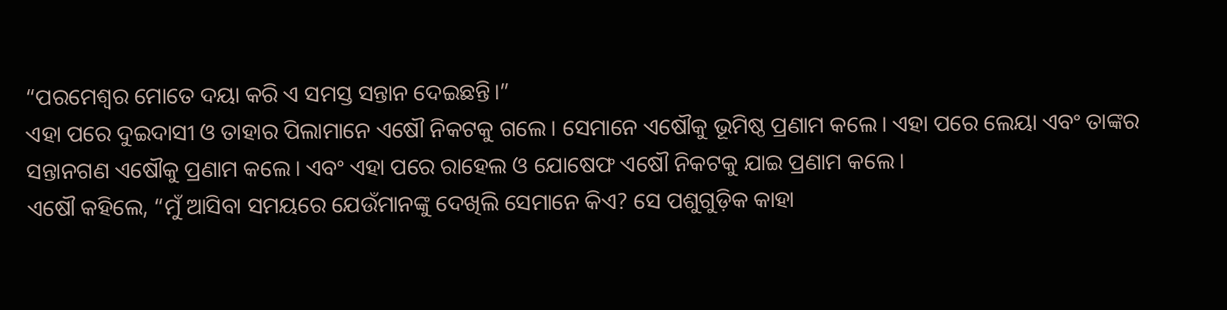“ପରମେଶ୍ୱର ମୋତେ ଦୟା କରି ଏ ସମସ୍ତ ସନ୍ତାନ ଦେଇଛନ୍ତି।”
ଏହା ପରେ ଦୁଇଦାସୀ ଓ ତାହାର ପିଲାମାନେ ଏଷୌ ନିକଟକୁ ଗଲେ। ସେମାନେ ଏଷୌକୁ ଭୂମିଷ୍ଠ ପ୍ରଣାମ କଲେ। ଏହା ପରେ ଲେୟା ଏବଂ ତାଙ୍କର ସନ୍ତାନଗଣ ଏଷୌକୁ ପ୍ରଣାମ କଲେ। ଏବଂ ଏହା ପରେ ରାହେଲ ଓ ଯୋଷେଫ ଏଷୌ ନିକଟକୁ ଯାଇ ପ୍ରଣାମ କଲେ।
ଏଷୌ କହିଲେ, “ମୁଁ ଆସିବା ସମୟରେ ଯେଉଁମାନଙ୍କୁ ଦେଖିଲି ସେମାନେ କିଏ? ସେ ପଶୁଗୁଡ଼ିକ କାହା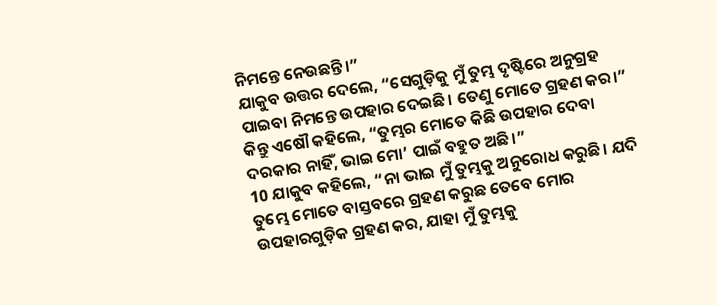ନିମନ୍ତେ ନେଉଛନ୍ତି।”
ଯାକୁବ ଉତ୍ତର ଦେଲେ, “ସେଗୁଡ଼ିକୁ ମୁଁ ତୁମ୍ଭ ଦୃଷ୍ଟିରେ ଅନୁଗ୍ରହ ପାଇବା ନିମନ୍ତେ ଉପହାର ଦେଇଛି। ତେଣୁ ମୋତେ ଗ୍ରହଣ କର।”
କିନ୍ତୁ ଏଷୌ କହିଲେ, “ତୁମ୍ଭର ମୋତେ କିଛି ଉପହାର ଦେବା ଦରକାର ନାହିଁ, ଭାଇ ମୋ’ ପାଇଁ ବହୁତ ଅଛି।”
10 ଯାକୁବ କହିଲେ, “ନା ଭାଇ ମୁଁ ତୁମ୍ଭକୁ ଅନୁରୋଧ କରୁଛି। ଯଦି ତୁମ୍ଭେ ମୋତେ ବାସ୍ତବରେ ଗ୍ରହଣ କରୁଛ ତେବେ ମୋର ଉପହାରଗୁଡ଼ିକ ଗ୍ରହଣ କର, ଯାହା ମୁଁ ତୁମ୍ଭକୁ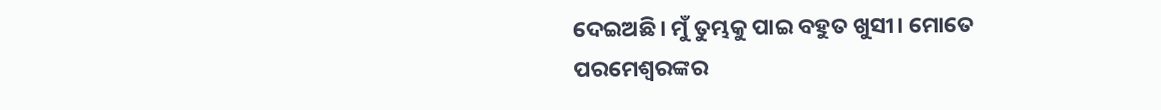ଦେଇଅଛି। ମୁଁ ତୁମ୍ଭକୁ ପାଇ ବହୁତ ଖୁସୀ। ମୋତେ ପରମେଶ୍ୱରଙ୍କର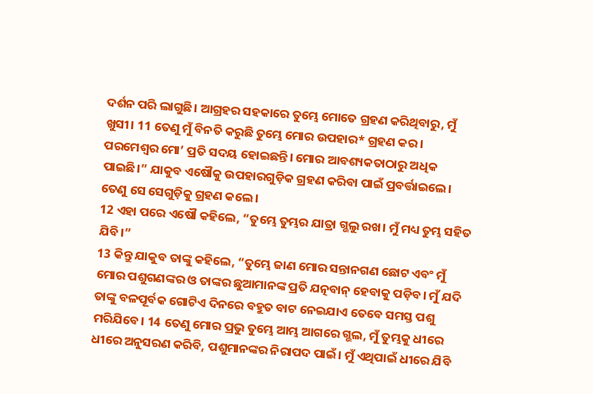ଦର୍ଶନ ପରି ଲାଗୁଛି। ଆଗ୍ରହର ସହକାରେ ତୁମ୍ଭେ ମୋତେ ଗ୍ରହଣ କରିଥିବାରୁ, ମୁଁ ଖୁସୀ। 11 ତେଣୁ ମୁଁ ବିନତି କରୁଛି ତୁମ୍ଭେ ମୋର ଉପହାର* ଗ୍ରହଣ କର। ପରମେଶ୍ୱର ମୋ’ ପ୍ରତି ସଦୟ ହୋଇଛନ୍ତି। ମୋର ଆବଶ୍ୟକତାଠାରୁ ଅଧିକ ପାଇଛି।” ଯାକୁବ ଏଷୌକୁ ଉପହାରଗୁଡ଼ିକ ଗ୍ରହଣ କରିବା ପାଇଁ ପ୍ରବର୍ତ୍ତାଇଲେ। ତେଣୁ ସେ ସେଗୁଡ଼ିକୁ ଗ୍ରହଣ କଲେ।
12 ଏହା ପରେ ଏଷୌ କହିଲେ, “ତୁମ୍ଭେ ତୁମ୍ଭର ଯାତ୍ରା ଗ୍ଭଲୁ ରଖ। ମୁଁ ମଧ୍ୟ ତୁମ୍ଭ ସହିତ ଯିବି।”
13 କିନ୍ତୁ ଯାକୁବ ତାଙ୍କୁ କହିଲେ, “ତୁମ୍ଭେ ଜାଣ ମୋର ସନ୍ତାନଗଣ ଛୋଟ ଏବଂ ମୁଁ ମୋର ପଶୁଗଣଙ୍କର ଓ ତାଙ୍କର ଛୁଆମାନଙ୍କ ପ୍ରତି ଯତ୍ନବାନ୍ ହେବାକୁ ପଡ଼ିବ। ମୁଁ ଯଦି ତାଙ୍କୁ ବଳପୂର୍ବକ ଗୋଟିଏ ଦିନରେ ବହୁତ ବାଟ ନେଇଯାଏ ତେବେ ସମସ୍ତ ପଶୁ ମରିଯିବେ। 14 ତେଣୁ ମୋର ପ୍ରଭୁ ତୁମ୍ଭେ ଆମ୍ଭ ଆଗରେ ଗ୍ଭଲ, ମୁଁ ତୁମ୍ଭକୁ ଧୀରେ ଧୀରେ ଅନୁସରଣ କରିବି, ପଶୁମାନଙ୍କର ନିରାପଦ ପାଇଁ। ମୁଁ ଏଥିପାଇଁ ଧୀରେ ଯିବି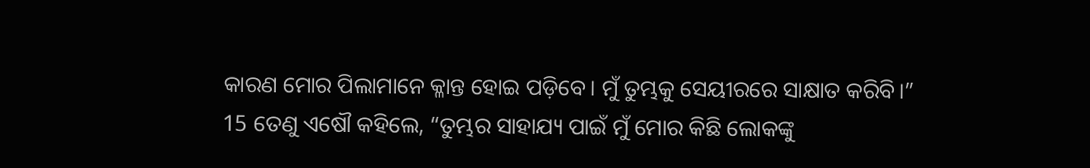କାରଣ ମୋର ପିଲାମାନେ କ୍ଳାନ୍ତ ହୋଇ ପଡ଼ିବେ। ମୁଁ ତୁମ୍ଭକୁ ସେୟୀରରେ ସାକ୍ଷାତ କରିବି।”
15 ତେଣୁ ଏଷୌ କହିଲେ, “ତୁମ୍ଭର ସାହାଯ୍ୟ ପାଇଁ ମୁଁ ମୋର କିଛି ଲୋକଙ୍କୁ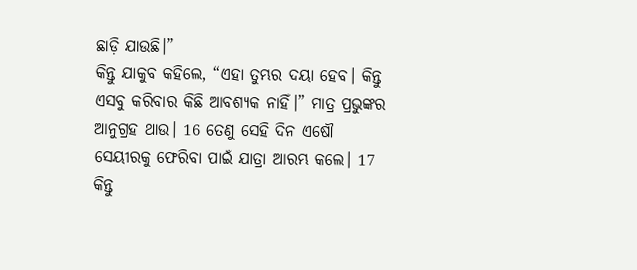ଛାଡ଼ି ଯାଉଛି।”
କିନ୍ତୁ ଯାକୁବ କହିଲେ, “ଏହା ତୁମ୍ଭର ଦୟା ହେବ। କିନ୍ତୁ ଏସବୁ କରିବାର କିଛି ଆବଶ୍ୟକ ନାହିଁ।” ମାତ୍ର ପ୍ରଭୁଙ୍କର ଆନୁଗ୍ରହ ଥାଉ। 16 ତେଣୁ ସେହି ଦିନ ଏଷୌ ସେୟୀରକୁ ଫେରିବା ପାଇଁ ଯାତ୍ରା ଆରମ୍ଭ କଲେ। 17 କିନ୍ତୁ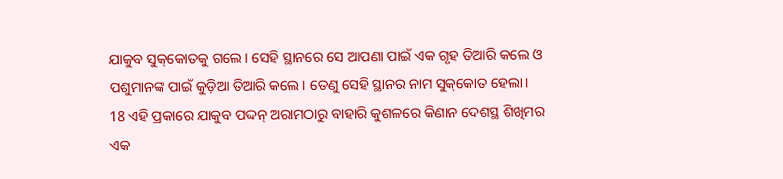ଯାକୁବ ସୁ‌କ୍‌କୋତକୁ ଗଲେ। ସେହି ସ୍ଥାନରେ ସେ ଆପଣା ପାଇଁ ଏକ ଗୃହ ତିଆରି କଲେ ଓ ପଶୁମାନଙ୍କ ପାଇଁ କୁଡ଼ିଆ ତିଆରି କଲେ। ତେଣୁ ସେହି ସ୍ଥାନର ନାମ ସୁ‌କ୍‌କୋତ ହେଲା।
18 ଏହି ପ୍ରକାରେ ଯାକୁବ ପଦ୍ଦନ୍ ଅରାମଠାରୁ ବାହାରି କୁଶଳରେ କିଣାନ ଦେଶସ୍ଥ ଶିଖିମର ଏକ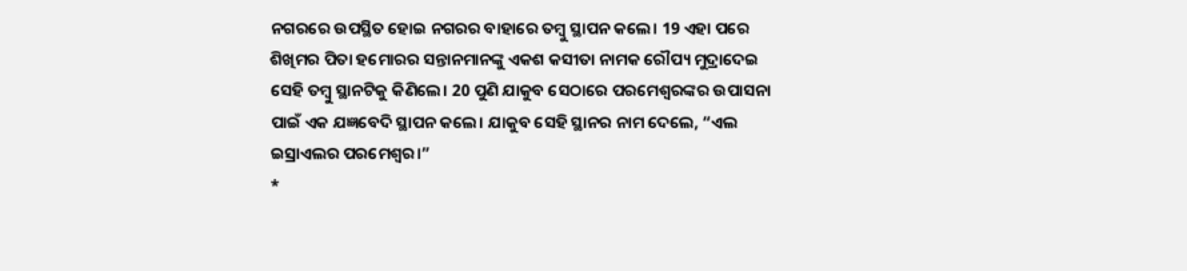ନଗରରେ ଉପସ୍ଥିତ ହୋଇ ନଗରର ବାହାରେ ତମ୍ବୁ ସ୍ଥାପନ କଲେ। 19 ଏହା ପରେ ଶିଖିମର ପିତା ହମୋରର ସନ୍ତାନମାନଙ୍କୁ ଏକଶ କସୀତା ନାମକ ରୌପ୍ୟ ମୁଦ୍ରାଦେଇ ସେହି ତମ୍ବୁ ସ୍ଥାନଟିକୁ କିଣିଲେ। 20 ପୁଣି ଯାକୁବ ସେଠାରେ ପରମେଶ୍ୱରଙ୍କର ଉପାସନା ପାଇଁ ଏକ ଯଜ୍ଞବେଦି ସ୍ଥାପନ କଲେ। ଯାକୁବ ସେହି ସ୍ଥାନର ନାମ ଦେଲେ, “ଏଲ ଇସ୍ରାଏଲର ପରମେଶ୍ୱର।”
*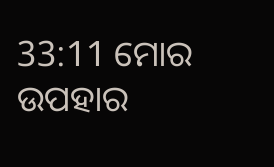33:11 ମୋର ଉପହାର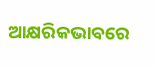ଆକ୍ଷରିକଭାବରେ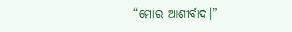“ମୋର ଆଶୀର୍ବାଦ।”